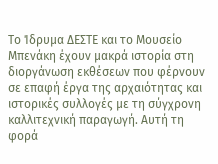Το Ίδρυμα ΔΕΣΤΕ και το Μουσείο Μπενάκη έχουν μακρά ιστορία στη διοργάνωση εκθέσεων που φέρνουν σε επαφή έργα της αρχαιότητας και ιστορικές συλλογές με τη σύγχρονη καλλιτεχνική παραγωγή. Αυτή τη φορά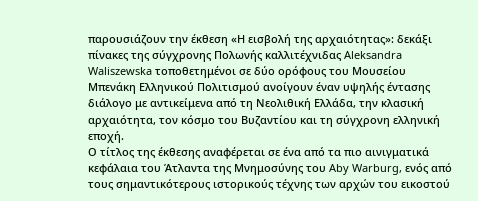παρουσιάζουν την έκθεση «Η εισβολή της αρχαιότητας»: δεκάξι πίνακες της σύγχρονης Πολωνής καλλιτέχνιδας Aleksandra Waliszewska τοποθετημένοι σε δύο ορόφους του Μουσείου Μπενάκη Ελληνικού Πολιτισμού ανοίγουν έναν υψηλής έντασης διάλογο με αντικείμενα από τη Νεολιθική Ελλάδα, την κλασική αρχαιότητα, τον κόσμο του Βυζαντίου και τη σύγχρονη ελληνική εποχή.
Ο τίτλος της έκθεσης αναφέρεται σε ένα από τα πιο αινιγματικά κεφάλαια του Άτλαντα της Μνημοσύνης του Aby Warburg, ενός από τους σημαντικότερους ιστορικούς τέχνης των αρχών του εικοστού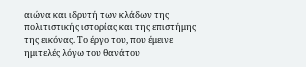αιώνα και ιδρυτή των κλάδων της πολιτιστικής ιστορίας και της επιστήμης της εικόνας. Το έργο του, που έμεινε ημιτελές λόγω του θανάτου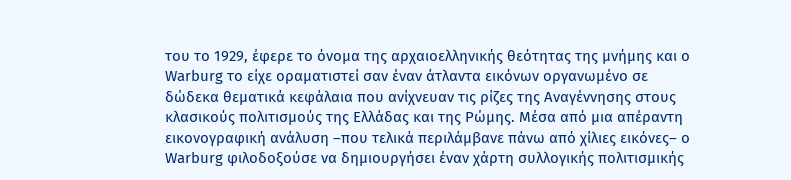του το 1929, έφερε το όνομα της αρχαιοελληνικής θεότητας της μνήμης και ο Warburg το είχε οραματιστεί σαν έναν άτλαντα εικόνων οργανωμένο σε δώδεκα θεματικά κεφάλαια που ανίχνευαν τις ρίζες της Αναγέννησης στους κλασικούς πολιτισμούς της Ελλάδας και της Ρώμης. Μέσα από μια απέραντη εικονογραφική ανάλυση –που τελικά περιλάμβανε πάνω από χίλιες εικόνες– ο Warburg φιλοδοξούσε να δημιουργήσει έναν χάρτη συλλογικής πολιτισμικής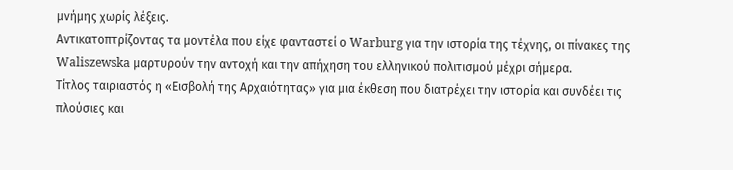μνήμης χωρίς λέξεις.
Αντικατοπτρίζοντας τα μοντέλα που είχε φανταστεί ο Warburg για την ιστορία της τέχνης, οι πίνακες της Waliszewska μαρτυρούν την αντοχή και την απήχηση του ελληνικού πολιτισμού μέχρι σήμερα.
Τίτλος ταιριαστός η «Εισβολή της Αρχαιότητας» για μια έκθεση που διατρέχει την ιστορία και συνδέει τις πλούσιες και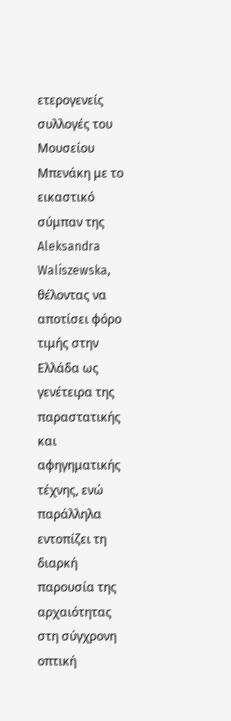ετερογενείς συλλογές του Μουσείου Μπενάκη με το εικαστικό σύμπαν της Aleksandra Waliszewska, θέλοντας να αποτίσει φόρο τιμής στην Ελλάδα ως γενέτειρα της παραστατικής και αφηγηματικής τέχνης, ενώ παράλληλα εντοπίζει τη διαρκή παρουσία της αρχαιότητας στη σύγχρονη οπτική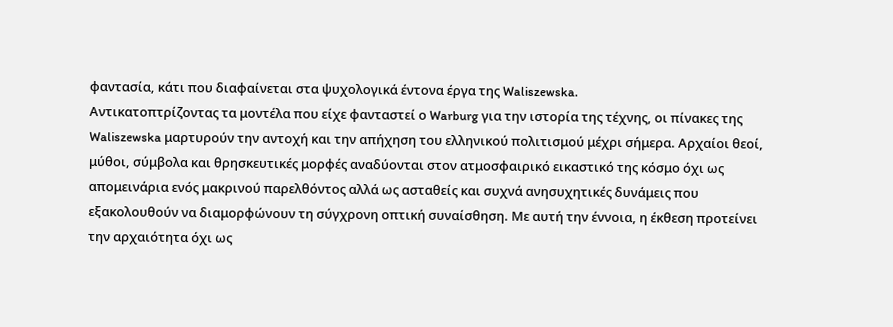φαντασία, κάτι που διαφαίνεται στα ψυχολογικά έντονα έργα της Waliszewska.
Αντικατοπτρίζοντας τα μοντέλα που είχε φανταστεί ο Warburg για την ιστορία της τέχνης, οι πίνακες της Waliszewska μαρτυρούν την αντοχή και την απήχηση του ελληνικού πολιτισμού μέχρι σήμερα. Αρχαίοι θεοί, μύθοι, σύμβολα και θρησκευτικές μορφές αναδύονται στον ατμοσφαιρικό εικαστικό της κόσμο όχι ως απομεινάρια ενός μακρινού παρελθόντος αλλά ως ασταθείς και συχνά ανησυχητικές δυνάμεις που εξακολουθούν να διαμορφώνουν τη σύγχρονη οπτική συναίσθηση. Με αυτή την έννοια, η έκθεση προτείνει την αρχαιότητα όχι ως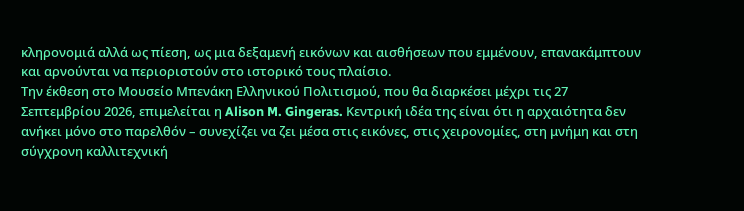κληρονομιά αλλά ως πίεση, ως μια δεξαμενή εικόνων και αισθήσεων που εμμένουν, επανακάμπτουν και αρνούνται να περιοριστούν στο ιστορικό τους πλαίσιο.
Την έκθεση στο Μουσείο Μπενάκη Ελληνικού Πολιτισμού, που θα διαρκέσει μέχρι τις 27 Σεπτεμβρίου 2026, επιμελείται η Alison M. Gingeras. Κεντρική ιδέα της είναι ότι η αρχαιότητα δεν ανήκει μόνο στο παρελθόν – συνεχίζει να ζει μέσα στις εικόνες, στις χειρονομίες, στη μνήμη και στη σύγχρονη καλλιτεχνική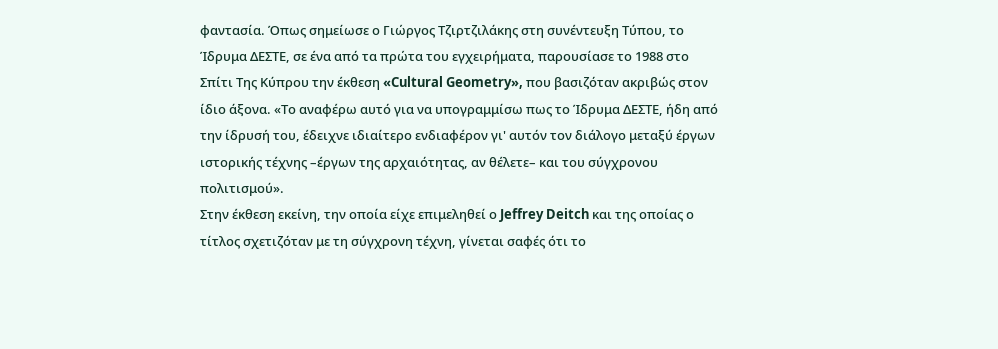φαντασία. Όπως σημείωσε ο Γιώργος Τζιρτζιλάκης στη συνέντευξη Τύπου, το Ίδρυμα ΔΕΣΤΕ, σε ένα από τα πρώτα του εγχειρήματα, παρουσίασε το 1988 στο Σπίτι Της Κύπρου την έκθεση «Cultural Geometry», που βασιζόταν ακριβώς στον ίδιο άξονα. «Το αναφέρω αυτό για να υπογραμμίσω πως το Ίδρυμα ΔΕΣΤΕ, ήδη από την ίδρυσή του, έδειχνε ιδιαίτερο ενδιαφέρον γι' αυτόν τον διάλογο μεταξύ έργων ιστορικής τέχνης –έργων της αρχαιότητας, αν θέλετε– και του σύγχρονου πολιτισμού».
Στην έκθεση εκείνη, την οποία είχε επιμεληθεί ο Jeffrey Deitch και της οποίας ο τίτλος σχετιζόταν με τη σύγχρονη τέχνη, γίνεται σαφές ότι το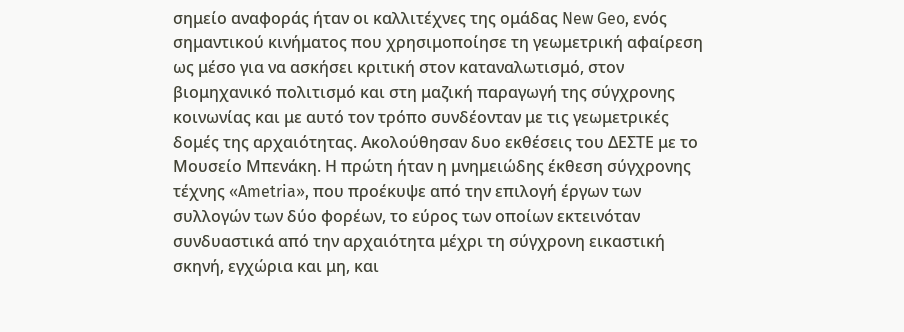σημείο αναφοράς ήταν οι καλλιτέχνες της ομάδας New Geo, ενός σημαντικού κινήματος που χρησιμοποίησε τη γεωμετρική αφαίρεση ως μέσο για να ασκήσει κριτική στον καταναλωτισμό, στον βιομηχανικό πολιτισμό και στη μαζική παραγωγή της σύγχρονης κοινωνίας και με αυτό τον τρόπο συνδέονταν με τις γεωμετρικές δομές της αρχαιότητας. Ακολούθησαν δυο εκθέσεις του ΔΕΣΤΕ με το Μουσείο Μπενάκη. Η πρώτη ήταν η μνημειώδης έκθεση σύγχρονης τέχνης «Ametria», που προέκυψε από την επιλογή έργων των συλλογών των δύο φορέων, το εύρος των οποίων εκτεινόταν συνδυαστικά από την αρχαιότητα μέχρι τη σύγχρονη εικαστική σκηνή, εγχώρια και μη, και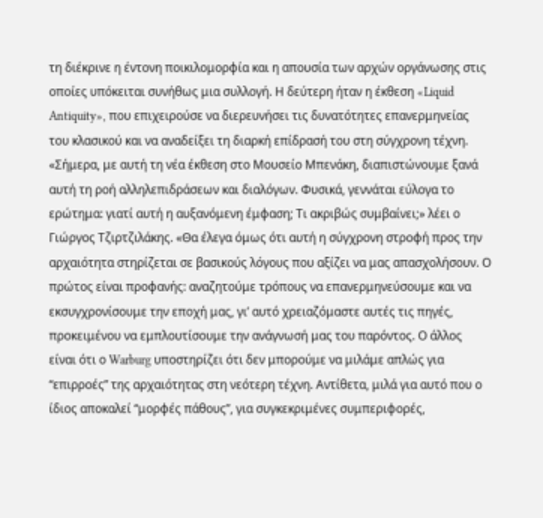τη διέκρινε η έντονη ποικιλομορφία και η απουσία των αρχών οργάνωσης στις οποίες υπόκειται συνήθως μια συλλογή. Η δεύτερη ήταν η έκθεση «Liquid Antiquity», που επιχειρούσε να διερευνήσει τις δυνατότητες επανερμηνείας του κλασικού και να αναδείξει τη διαρκή επίδρασή του στη σύγχρονη τέχνη.
«Σήμερα, με αυτή τη νέα έκθεση στο Μουσείο Μπενάκη, διαπιστώνουμε ξανά αυτή τη ροή αλληλεπιδράσεων και διαλόγων. Φυσικά, γεννάται εύλογα το ερώτημα: γιατί αυτή η αυξανόμενη έμφαση; Τι ακριβώς συμβαίνει;» λέει ο Γιώργος Τζιρτζιλάκης. «Θα έλεγα όμως ότι αυτή η σύγχρονη στροφή προς την αρχαιότητα στηρίζεται σε βασικούς λόγους που αξίζει να μας απασχολήσουν. Ο πρώτος είναι προφανής: αναζητούμε τρόπους να επανερμηνεύσουμε και να εκσυγχρονίσουμε την εποχή μας, γι’ αυτό χρειαζόμαστε αυτές τις πηγές, προκειμένου να εμπλουτίσουμε την ανάγνωσή μας του παρόντος. Ο άλλος είναι ότι ο Warburg υποστηρίζει ότι δεν μπορούμε να μιλάμε απλώς για “επιρροές” της αρχαιότητας στη νεότερη τέχνη. Αντίθετα, μιλά για αυτό που ο ίδιος αποκαλεί “μορφές πάθους”, για συγκεκριμένες συμπεριφορές,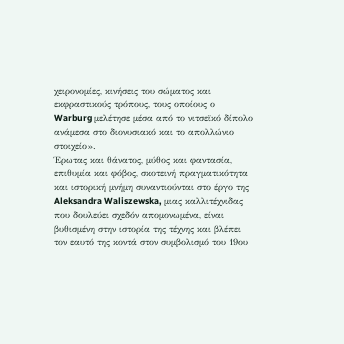χειρονομίες, κινήσεις του σώματος και εκφραστικούς τρόπους, τους οποίους ο Warburg μελέτησε μέσα από το νιτσεϊκό δίπολο ανάμεσα στο διονυσιακό και το απολλώνιο στοιχείο».
Έρωτας και θάνατος, μύθος και φαντασία, επιθυμία και φόβος, σκοτεινή πραγματικότητα και ιστορική μνήμη συναντιούνται στο έργο της Aleksandra Waliszewska, μιας καλλιτέχνιδας που δουλεύει σχεδόν απομονωμένα, είναι βυθισμένη στην ιστορία της τέχνης και βλέπει τον εαυτό της κοντά στον συμβολισμό του 19ου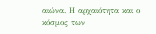αιώνα. Η αρχαιότητα και ο κόσμος των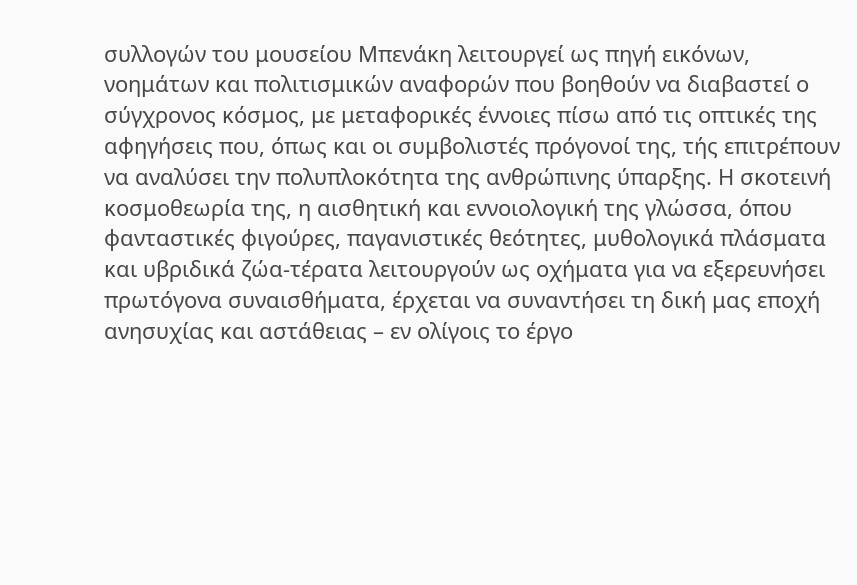συλλογών του μουσείου Μπενάκη λειτουργεί ως πηγή εικόνων, νοημάτων και πολιτισμικών αναφορών που βοηθούν να διαβαστεί ο σύγχρονος κόσμος, με μεταφορικές έννοιες πίσω από τις οπτικές της αφηγήσεις που, όπως και οι συμβολιστές πρόγονοί της, τής επιτρέπουν να αναλύσει την πολυπλοκότητα της ανθρώπινης ύπαρξης. Η σκοτεινή κοσμοθεωρία της, η αισθητική και εννοιολογική της γλώσσα, όπου φανταστικές φιγούρες, παγανιστικές θεότητες, μυθολογικά πλάσματα και υβριδικά ζώα-τέρατα λειτουργούν ως οχήματα για να εξερευνήσει πρωτόγονα συναισθήματα, έρχεται να συναντήσει τη δική μας εποχή ανησυχίας και αστάθειας – εν ολίγοις το έργο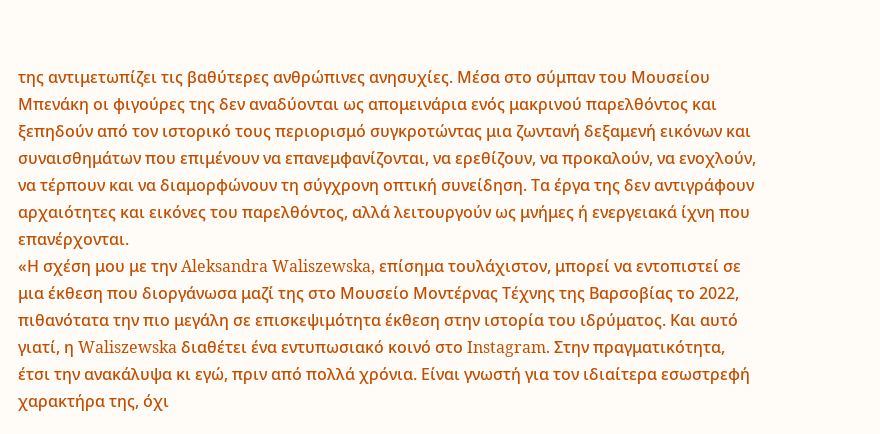της αντιμετωπίζει τις βαθύτερες ανθρώπινες ανησυχίες. Μέσα στο σύμπαν του Μουσείου Μπενάκη οι φιγούρες της δεν αναδύονται ως απομεινάρια ενός μακρινού παρελθόντος και ξεπηδούν από τον ιστορικό τους περιορισμό συγκροτώντας μια ζωντανή δεξαμενή εικόνων και συναισθημάτων που επιμένουν να επανεμφανίζονται, να ερεθίζουν, να προκαλούν, να ενοχλούν, να τέρπουν και να διαμορφώνουν τη σύγχρονη οπτική συνείδηση. Τα έργα της δεν αντιγράφουν αρχαιότητες και εικόνες του παρελθόντος, αλλά λειτουργούν ως μνήμες ή ενεργειακά ίχνη που επανέρχονται.
«Η σχέση μου με την Aleksandra Waliszewska, επίσημα τουλάχιστον, μπορεί να εντοπιστεί σε μια έκθεση που διοργάνωσα μαζί της στο Μουσείο Μοντέρνας Τέχνης της Βαρσοβίας το 2022, πιθανότατα την πιο μεγάλη σε επισκεψιμότητα έκθεση στην ιστορία του ιδρύματος. Και αυτό γιατί, η Waliszewska διαθέτει ένα εντυπωσιακό κοινό στο Instagram. Στην πραγματικότητα, έτσι την ανακάλυψα κι εγώ, πριν από πολλά χρόνια. Είναι γνωστή για τον ιδιαίτερα εσωστρεφή χαρακτήρα της, όχι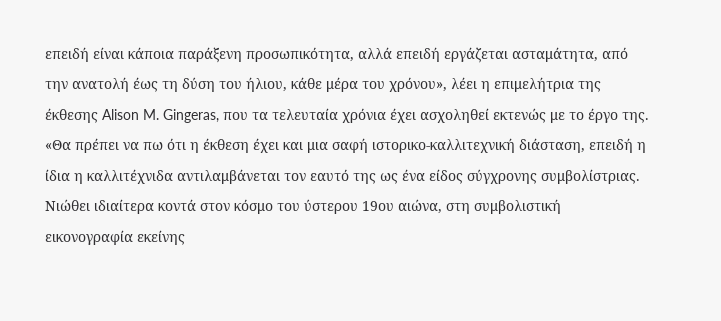επειδή είναι κάποια παράξενη προσωπικότητα, αλλά επειδή εργάζεται ασταμάτητα, από την ανατολή έως τη δύση του ήλιου, κάθε μέρα του χρόνου», λέει η επιμελήτρια της έκθεσης Alison M. Gingeras, που τα τελευταία χρόνια έχει ασχοληθεί εκτενώς με το έργο της. «Θα πρέπει να πω ότι η έκθεση έχει και μια σαφή ιστορικο-καλλιτεχνική διάσταση, επειδή η ίδια η καλλιτέχνιδα αντιλαμβάνεται τον εαυτό της ως ένα είδος σύγχρονης συμβολίστριας. Νιώθει ιδιαίτερα κοντά στον κόσμο του ύστερου 19ου αιώνα, στη συμβολιστική εικονογραφία εκείνης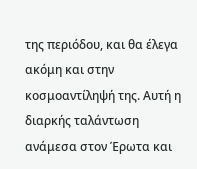της περιόδου, και θα έλεγα ακόμη και στην κοσμοαντίληψή της. Αυτή η διαρκής ταλάντωση ανάμεσα στον Έρωτα και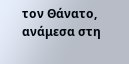τον Θάνατο, ανάμεσα στη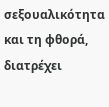σεξουαλικότητα και τη φθορά, διατρέχει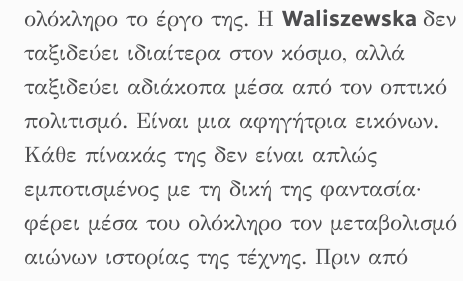ολόκληρο το έργο της. Η Waliszewska δεν ταξιδεύει ιδιαίτερα στον κόσμο, αλλά ταξιδεύει αδιάκοπα μέσα από τον οπτικό πολιτισμό. Είναι μια αφηγήτρια εικόνων. Κάθε πίνακάς της δεν είναι απλώς εμποτισμένος με τη δική της φαντασία· φέρει μέσα του ολόκληρο τον μεταβολισμό αιώνων ιστορίας της τέχνης. Πριν από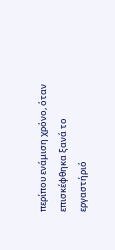περίπου ενάμιση χρόνο, όταν επισκέφθηκα ξανά το εργαστήριό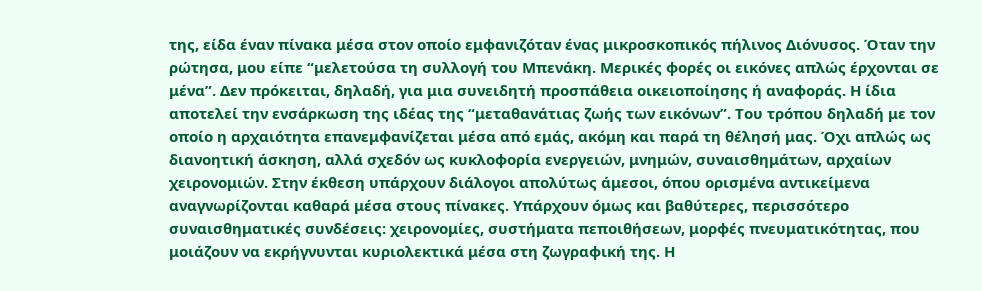της, είδα έναν πίνακα μέσα στον οποίο εμφανιζόταν ένας μικροσκοπικός πήλινος Διόνυσος. Όταν την ρώτησα, μου είπε “μελετούσα τη συλλογή του Μπενάκη. Μερικές φορές οι εικόνες απλώς έρχονται σε μένα”. Δεν πρόκειται, δηλαδή, για μια συνειδητή προσπάθεια οικειοποίησης ή αναφοράς. Η ίδια αποτελεί την ενσάρκωση της ιδέας της “μεταθανάτιας ζωής των εικόνων”. Του τρόπου δηλαδή με τον οποίο η αρχαιότητα επανεμφανίζεται μέσα από εμάς, ακόμη και παρά τη θέλησή μας. Όχι απλώς ως διανοητική άσκηση, αλλά σχεδόν ως κυκλοφορία ενεργειών, μνημών, συναισθημάτων, αρχαίων χειρονομιών. Στην έκθεση υπάρχουν διάλογοι απολύτως άμεσοι, όπου ορισμένα αντικείμενα αναγνωρίζονται καθαρά μέσα στους πίνακες. Υπάρχουν όμως και βαθύτερες, περισσότερο συναισθηματικές συνδέσεις: χειρονομίες, συστήματα πεποιθήσεων, μορφές πνευματικότητας, που μοιάζουν να εκρήγνυνται κυριολεκτικά μέσα στη ζωγραφική της. Η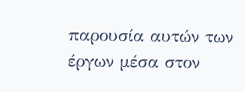παρουσία αυτών των έργων μέσα στον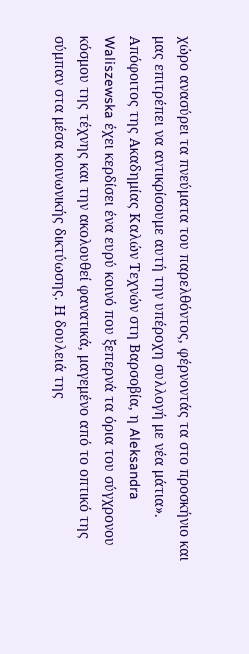χώρο ανασύρει τα πνεύματα του παρελθόντος, φέρνοντάς τα στο προσκήνιο και μας επιτρέπει να αντικρίσουμε αυτή την υπέροχη συλλογή με νέα μάτια».
Απόφοιτος της Ακαδημίας Καλών Τεχνών στη Βαρσοβία, η Aleksandra Waliszewska έχει κερδίσει ένα ευρύ κοινό που ξεπερνά τα όρια του σύγχρονου κόσμου της τέχνης και την ακολουθεί φανατικά, μαγεμένο από το οπτικό της σύμπαν στα μέσα κοινωνικής δικτύωσης. Η δουλειά της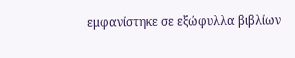εμφανίστηκε σε εξώφυλλα βιβλίων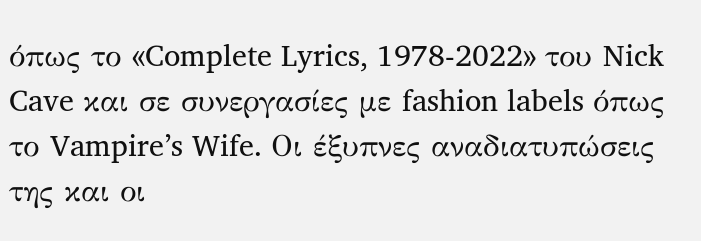όπως το «Complete Lyrics, 1978-2022» του Nick Cave και σε συνεργασίες με fashion labels όπως το Vampire’s Wife. Οι έξυπνες αναδιατυπώσεις της και οι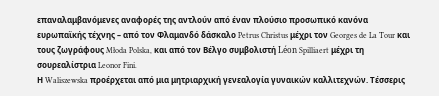επαναλαμβανόμενες αναφορές της αντλούν από έναν πλούσιο προσωπικό κανόνα ευρωπαϊκής τέχνης – από τον Φλαμανδό δάσκαλο Petrus Christus μέχρι τον Georges de La Tour και τους ζωγράφους Młoda Polska, και από τον Βέλγο συμβολιστή Léon Spilliaert μέχρι τη σουρεαλίστρια Leonor Fini.
Η Waliszewska προέρχεται από μια μητριαρχική γενεαλογία γυναικών καλλιτεχνών. Τέσσερις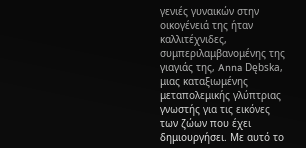γενιές γυναικών στην οικογένειά της ήταν καλλιτέχνιδες, συμπεριλαμβανομένης της γιαγιάς της, Anna Dębska, μιας καταξιωμένης μεταπολεμικής γλύπτριας γνωστής για τις εικόνες των ζώων που έχει δημιουργήσει. Με αυτό το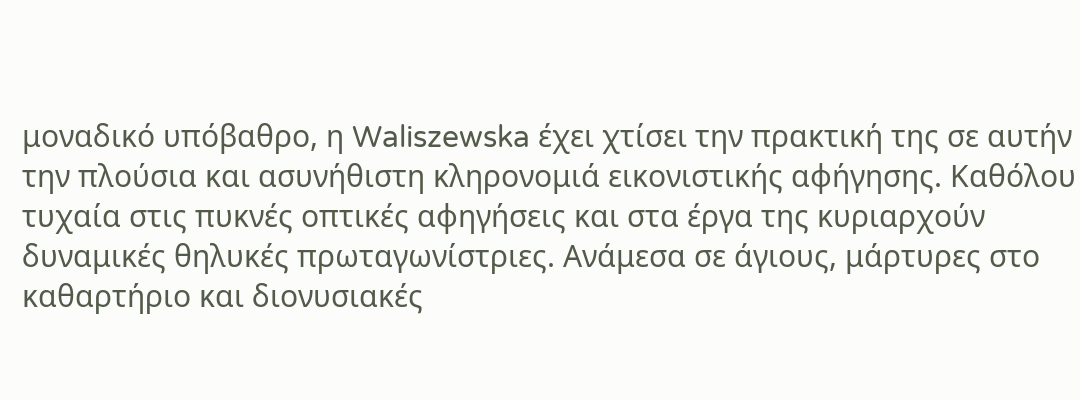μοναδικό υπόβαθρο, η Waliszewska έχει χτίσει την πρακτική της σε αυτήν την πλούσια και ασυνήθιστη κληρονομιά εικονιστικής αφήγησης. Καθόλου τυχαία στις πυκνές οπτικές αφηγήσεις και στα έργα της κυριαρχούν δυναμικές θηλυκές πρωταγωνίστριες. Ανάμεσα σε άγιους, μάρτυρες στο καθαρτήριο και διονυσιακές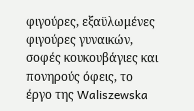φιγούρες, εξαϋλωμένες φιγούρες γυναικών, σοφές κουκουβάγιες και πονηρούς όφεις, το έργο της Waliszewska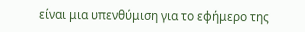είναι μια υπενθύμιση για το εφήμερο της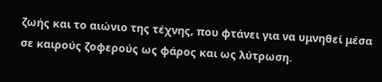ζωής και το αιώνιο της τέχνης, που φτάνει για να υμνηθεί μέσα σε καιρούς ζοφερούς ως φάρος και ως λύτρωση.